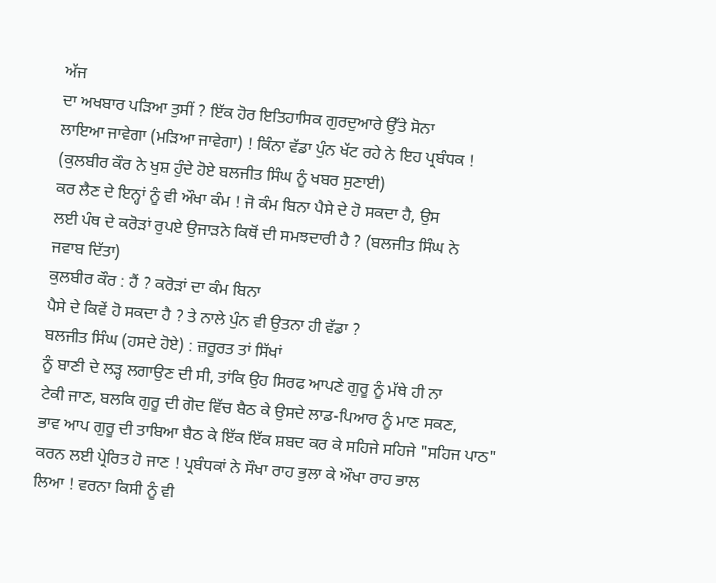ਅੱਜ
ਦਾ ਅਖਬਾਰ ਪੜਿਆ ਤੁਸੀਂ ? ਇੱਕ ਹੋਰ ਇਤਿਹਾਸਿਕ ਗੁਰਦੁਆਰੇ ਉੱਤੇ ਸੋਨਾ
ਲਾਇਆ ਜਾਵੇਗਾ (ਮੜਿਆ ਜਾਵੇਗਾ) ! ਕਿੰਨਾ ਵੱਡਾ ਪੁੰਨ ਖੱਟ ਰਹੇ ਨੇ ਇਹ ਪ੍ਰਬੰਧਕ !
(ਕੁਲਬੀਰ ਕੌਰ ਨੇ ਖੁਸ਼ ਹੁੰਦੇ ਹੋਏ ਬਲਜੀਤ ਸਿੰਘ ਨੂੰ ਖਬਰ ਸੁਣਾਈ)
ਕਰ ਲੈਣ ਦੇ ਇਨ੍ਹਾਂ ਨੂੰ ਵੀ ਔਖਾ ਕੰਮ ! ਜੋ ਕੰਮ ਬਿਨਾ ਪੈਸੇ ਦੇ ਹੋ ਸਕਦਾ ਹੈ, ਉਸ
ਲਈ ਪੰਥ ਦੇ ਕਰੋੜਾਂ ਰੁਪਏ ਉਜਾੜਨੇ ਕਿਥੋਂ ਦੀ ਸਮਝਦਾਰੀ ਹੈ ? (ਬਲਜੀਤ ਸਿੰਘ ਨੇ
ਜਵਾਬ ਦਿੱਤਾ)
ਕੁਲਬੀਰ ਕੌਰ : ਹੈਂ ? ਕਰੋੜਾਂ ਦਾ ਕੰਮ ਬਿਨਾ
ਪੈਸੇ ਦੇ ਕਿਵੇਂ ਹੋ ਸਕਦਾ ਹੈ ? ਤੇ ਨਾਲੇ ਪੁੰਨ ਵੀ ਉਤਨਾ ਹੀ ਵੱਡਾ ?
ਬਲਜੀਤ ਸਿੰਘ (ਹਸਦੇ ਹੋਏ) : ਜ਼ਰੂਰਤ ਤਾਂ ਸਿੱਖਾਂ
ਨੂੰ ਬਾਣੀ ਦੇ ਲੜ੍ਹ ਲਗਾਉਣ ਦੀ ਸੀ, ਤਾਂਕਿ ਉਹ ਸਿਰਫ ਆਪਣੇ ਗੁਰੂ ਨੂੰ ਮੱਥੇ ਹੀ ਨਾ
ਟੇਕੀ ਜਾਣ, ਬਲਕਿ ਗੁਰੂ ਦੀ ਗੋਦ ਵਿੱਚ ਬੈਠ ਕੇ ਉਸਦੇ ਲਾਡ-ਪਿਆਰ ਨੂੰ ਮਾਣ ਸਕਣ,
ਭਾਵ ਆਪ ਗੁਰੂ ਦੀ ਤਾਬਿਆ ਬੈਠ ਕੇ ਇੱਕ ਇੱਕ ਸ਼ਬਦ ਕਰ ਕੇ ਸਹਿਜੇ ਸਹਿਜੇ "ਸਹਿਜ ਪਾਠ"
ਕਰਨ ਲਈ ਪ੍ਰੇਰਿਤ ਹੋ ਜਾਣ ! ਪ੍ਰਬੰਧਕਾਂ ਨੇ ਸੌਖਾ ਰਾਹ ਭੁਲਾ ਕੇ ਔਖਾ ਰਾਹ ਭਾਲ
ਲਿਆ ! ਵਰਨਾ ਕਿਸੀ ਨੂੰ ਵੀ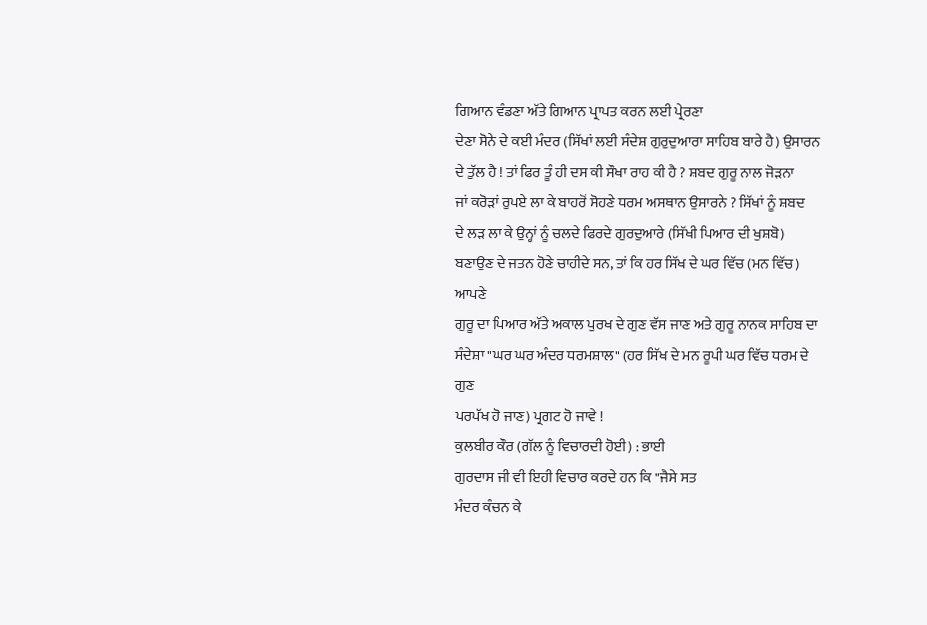ਗਿਆਨ ਵੰਡਣਾ ਅੱਤੇ ਗਿਆਨ ਪ੍ਰਾਪਤ ਕਰਨ ਲਈ ਪ੍ਰੇਰਣਾ
ਦੇਣਾ ਸੋਨੇ ਦੇ ਕਈ ਮੰਦਰ (ਸਿੱਖਾਂ ਲਈ ਸੰਦੇਸ਼ ਗੁਰੁਦੁਆਰਾ ਸਾਹਿਬ ਬਾਰੇ ਹੈ) ਉਸਾਰਨ
ਦੇ ਤੁੱਲ ਹੈ ! ਤਾਂ ਫਿਰ ਤੂੰ ਹੀ ਦਸ ਕੀ ਸੌਖਾ ਰਾਹ ਕੀ ਹੈ ? ਸ਼ਬਦ ਗੁਰੂ ਨਾਲ ਜੋੜਨਾ
ਜਾਂ ਕਰੋੜਾਂ ਰੁਪਏ ਲਾ ਕੇ ਬਾਹਰੋਂ ਸੋਹਣੇ ਧਰਮ ਅਸਥਾਨ ਉਸਾਰਨੇ ? ਸਿੱਖਾਂ ਨੂੰ ਸ਼ਬਦ
ਦੇ ਲੜ ਲਾ ਕੇ ਉਨ੍ਹਾਂ ਨੂੰ ਚਲਦੇ ਫਿਰਦੇ ਗੁਰਦੁਆਰੇ (ਸਿੱਖੀ ਪਿਆਰ ਦੀ ਖੁਸ਼ਬੋ)
ਬਣਾਉਣ ਦੇ ਜਤਨ ਹੋਣੇ ਚਾਹੀਦੇ ਸਨ, ਤਾਂ ਕਿ ਹਰ ਸਿੱਖ ਦੇ ਘਰ ਵਿੱਚ (ਮਨ ਵਿੱਚ) ਆਪਣੇ
ਗੁਰੂ ਦਾ ਪਿਆਰ ਅੱਤੇ ਅਕਾਲ ਪੁਰਖ ਦੇ ਗੁਣ ਵੱਸ ਜਾਣ ਅਤੇ ਗੁਰੂ ਨਾਨਕ ਸਾਹਿਬ ਦਾ
ਸੰਦੇਸ਼ਾ "ਘਰ ਘਰ ਅੰਦਰ ਧਰਮਸ਼ਾਲ" (ਹਰ ਸਿੱਖ ਦੇ ਮਨ ਰੂਪੀ ਘਰ ਵਿੱਚ ਧਰਮ ਦੇ ਗੁਣ
ਪਰਪੱਖ ਹੋ ਜਾਣ) ਪ੍ਰਗਟ ਹੋ ਜਾਵੇ !
ਕੁਲਬੀਰ ਕੌਰ (ਗੱਲ ਨੂੰ ਵਿਚਾਰਦੀ ਹੋਈ) : ਭਾਈ
ਗੁਰਦਾਸ ਜੀ ਵੀ ਇਹੀ ਵਿਚਾਰ ਕਰਦੇ ਹਨ ਕਿ "ਜੈਸੇ ਸਤ
ਮੰਦਰ ਕੰਚਨ ਕੇ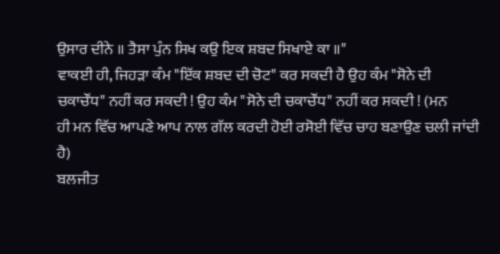ਉਸਾਰ ਦੀਨੇ ॥ ਤੈਸਾ ਪੁੰਨ ਸਿਖ ਕਉ ਇਕ ਸ਼ਬਦ ਸਿਖਾਏ ਕਾ ॥"
ਵਾਕਈ ਹੀ, ਜਿਹੜਾ ਕੰਮ "ਇੱਕ ਸ਼ਬਦ ਦੀ ਚੋਟ" ਕਰ ਸਕਦੀ ਹੈ ਉਹ ਕੰਮ "ਸੋਨੇ ਦੀ
ਚਕਾਚੌਂਧ" ਨਹੀਂ ਕਰ ਸਕਦੀ ! ਉਹ ਕੰਮ "ਸੋਨੇ ਦੀ ਚਕਾਚੌਂਧ" ਨਹੀਂ ਕਰ ਸਕਦੀ ! (ਮਨ
ਹੀ ਮਨ ਵਿੱਚ ਆਪਣੇ ਆਪ ਨਾਲ ਗੱਲ ਕਰਦੀ ਹੋਈ ਰਸੋਈ ਵਿੱਚ ਚਾਹ ਬਣਾਉਣ ਚਲੀ ਜਾਂਦੀ
ਹੈ)
ਬਲਜੀਤ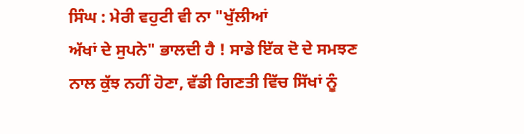ਸਿੰਘ : ਮੇਰੀ ਵਹੁਟੀ ਵੀ ਨਾ "ਖੁੱਲੀਆਂ
ਅੱਖਾਂ ਦੇ ਸੁਪਨੇ" ਭਾਲਦੀ ਹੈ ! ਸਾਡੇ ਇੱਕ ਦੋ ਦੇ ਸਮਝਣ
ਨਾਲ ਕੁੱਝ ਨਹੀਂ ਹੋਣਾ, ਵੱਡੀ ਗਿਣਤੀ ਵਿੱਚ ਸਿੱਖਾਂ ਨੂੰ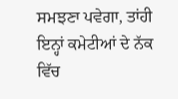ਸਮਝਣਾ ਪਵੇਗਾ, ਤਾਂਹੀ
ਇਨ੍ਹਾਂ ਕਮੇਟੀਆਂ ਦੇ ਨੱਕ ਵਿੱਚ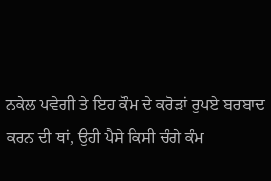ਨਕੇਲ ਪਵੇਗੀ ਤੇ ਇਹ ਕੌਮ ਦੇ ਕਰੋੜਾਂ ਰੁਪਏ ਬਰਬਾਦ
ਕਰਨ ਦੀ ਥਾਂ, ਉਹੀ ਪੈਸੇ ਕਿਸੀ ਚੰਗੇ ਕੰਮ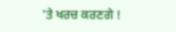'ਤੇ ਖਰਚ ਕਰਣਗੇ !